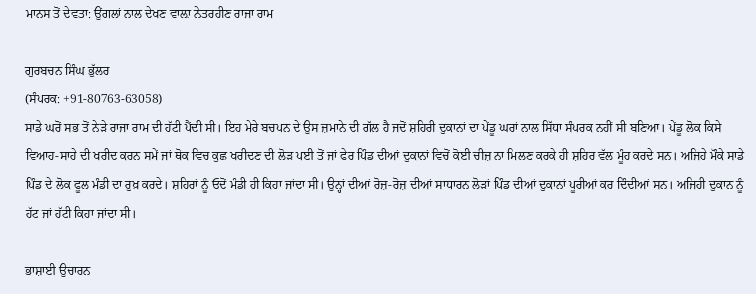ਮਾਨਸ ਤੋਂ ਦੇਵਤਾ: ਉਂਗਲਾਂ ਨਾਲ ਦੇਖਣ ਵਾਲ਼ਾ ਨੇਤਰਹੀਣ ਰਾਜਾ ਰਾਮ

ਗੁਰਬਚਨ ਸਿੰਘ ਭੁੱਲਰ
(ਸੰਪਰਕ: +91-80763-63058)
ਸਾਡੇ ਘਰੋਂ ਸਭ ਤੋਂ ਨੇੜੇ ਰਾਜਾ ਰਾਮ ਦੀ ਹੱਟੀ ਪੈਂਦੀ ਸੀ। ਇਹ ਮੇਰੇ ਬਚਪਨ ਦੇ ਉਸ ਜ਼ਮਾਨੇ ਦੀ ਗੱਲ ਹੈ ਜਦੋਂ ਸ਼ਹਿਰੀ ਦੁਕਾਨਾਂ ਦਾ ਪੇਂਡੂ ਘਰਾਂ ਨਾਲ ਸਿੱਧਾ ਸੰਪਰਕ ਨਹੀਂ ਸੀ ਬਣਿਆ। ਪੇਂਡੂ ਲੋਕ ਕਿਸੇ ਵਿਆਹ-ਸਾਹੇ ਦੀ ਖਰੀਦ ਕਰਨ ਸਮੇਂ ਜਾਂ ਥੋਕ ਵਿਚ ਕੁਛ ਖਰੀਦਣ ਦੀ ਲੋੜ ਪਈ ਤੋਂ ਜਾਂ ਫੇਰ ਪਿੰਡ ਦੀਆਂ ਦੁਕਾਨਾਂ ਵਿਚੋਂ ਕੋਈ ਚੀਜ਼ ਨਾ ਮਿਲਣ ਕਰਕੇ ਹੀ ਸ਼ਹਿਰ ਵੱਲ ਮੂੰਹ ਕਰਦੇ ਸਨ। ਅਜਿਹੇ ਮੌਕੇ ਸਾਡੇ ਪਿੰਡ ਦੇ ਲੋਕ ਫੂਲ ਮੰਡੀ ਦਾ ਰੁਖ਼ ਕਰਦੇ। ਸ਼ਹਿਰਾਂ ਨੂੰ ਓਦੋਂ ਮੰਡੀ ਹੀ ਕਿਹਾ ਜਾਂਦਾ ਸੀ। ਉਨ੍ਹਾਂ ਦੀਆਂ ਰੋਜ਼-ਰੋਜ਼ ਦੀਆਂ ਸਾਧਾਰਨ ਲੋੜਾਂ ਪਿੰਡ ਦੀਆਂ ਦੁਕਾਨਾਂ ਪੂਰੀਆਂ ਕਰ ਦਿੰਦੀਆਂ ਸਨ। ਅਜਿਹੀ ਦੁਕਾਨ ਨੂੰ ਹੱਟ ਜਾਂ ਹੱਟੀ ਕਿਹਾ ਜਾਂਦਾ ਸੀ।

ਭਾਸ਼ਾਈ ਉਚਾਰਨ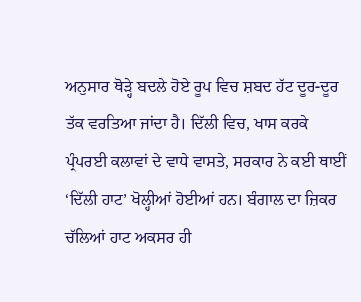ਅਨੁਸਾਰ ਥੋੜ੍ਹੇ ਬਦਲੇ ਹੋਏ ਰੂਪ ਵਿਚ ਸ਼ਬਦ ਹੱਟ ਦੂਰ-ਦੂਰ ਤੱਕ ਵਰਤਿਆ ਜਾਂਦਾ ਹੈ। ਦਿੱਲੀ ਵਿਚ, ਖਾਸ ਕਰਕੇ ਪ੍ਰੰਪਰਈ ਕਲਾਵਾਂ ਦੇ ਵਾਧੇ ਵਾਸਤੇ, ਸਰਕਾਰ ਨੇ ਕਈ ਥਾਈਂ ‘ਦਿੱਲੀ ਹਾਟ’ ਖੋਲ੍ਹੀਆਂ ਹੋਈਆਂ ਹਨ। ਬੰਗਾਲ ਦਾ ਜ਼ਿਕਰ ਚੱਲਿਆਂ ਹਾਟ ਅਕਸਰ ਹੀ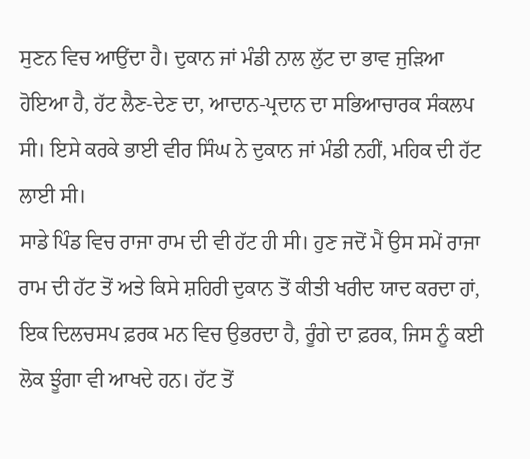ਸੁਣਨ ਵਿਚ ਆਉਂਦਾ ਹੈ। ਦੁਕਾਨ ਜਾਂ ਮੰਡੀ ਨਾਲ ਲੁੱਟ ਦਾ ਭਾਵ ਜੁੜਿਆ ਹੋਇਆ ਹੈ, ਹੱਟ ਲੈਣ-ਦੇਣ ਦਾ, ਆਦਾਨ-ਪ੍ਰਦਾਨ ਦਾ ਸਭਿਆਚਾਰਕ ਸੰਕਲਪ ਸੀ। ਇਸੇ ਕਰਕੇ ਭਾਈ ਵੀਰ ਸਿੰਘ ਨੇ ਦੁਕਾਨ ਜਾਂ ਮੰਡੀ ਨਹੀਂ, ਮਹਿਕ ਦੀ ਹੱਟ ਲਾਈ ਸੀ।
ਸਾਡੇ ਪਿੰਡ ਵਿਚ ਰਾਜਾ ਰਾਮ ਦੀ ਵੀ ਹੱਟ ਹੀ ਸੀ। ਹੁਣ ਜਦੋਂ ਮੈਂ ਉਸ ਸਮੇਂ ਰਾਜਾ ਰਾਮ ਦੀ ਹੱਟ ਤੋਂ ਅਤੇ ਕਿਸੇ ਸ਼ਹਿਰੀ ਦੁਕਾਨ ਤੋਂ ਕੀਤੀ ਖਰੀਦ ਯਾਦ ਕਰਦਾ ਹਾਂ, ਇਕ ਦਿਲਚਸਪ ਫ਼ਰਕ ਮਨ ਵਿਚ ਉਭਰਦਾ ਹੈ, ਰੂੰਗੇ ਦਾ ਫ਼ਰਕ, ਜਿਸ ਨੂੰ ਕਈ ਲੋਕ ਝੂੰਗਾ ਵੀ ਆਖਦੇ ਹਨ। ਹੱਟ ਤੋਂ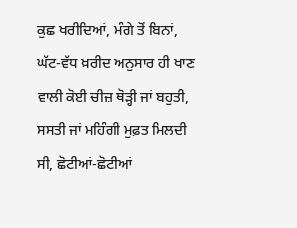ਕੁਛ ਖਰੀਦਿਆਂ, ਮੰਗੇ ਤੋਂ ਬਿਨਾਂ, ਘੱਟ-ਵੱਧ ਖ਼ਰੀਦ ਅਨੁਸਾਰ ਹੀ ਖਾਣ ਵਾਲੀ ਕੋਈ ਚੀਜ਼ ਥੋੜ੍ਹੀ ਜਾਂ ਬਹੁਤੀ, ਸਸਤੀ ਜਾਂ ਮਹਿੰਗੀ ਮੁਫ਼ਤ ਮਿਲਦੀ ਸੀ, ਛੋਟੀਆਂ-ਛੋਟੀਆਂ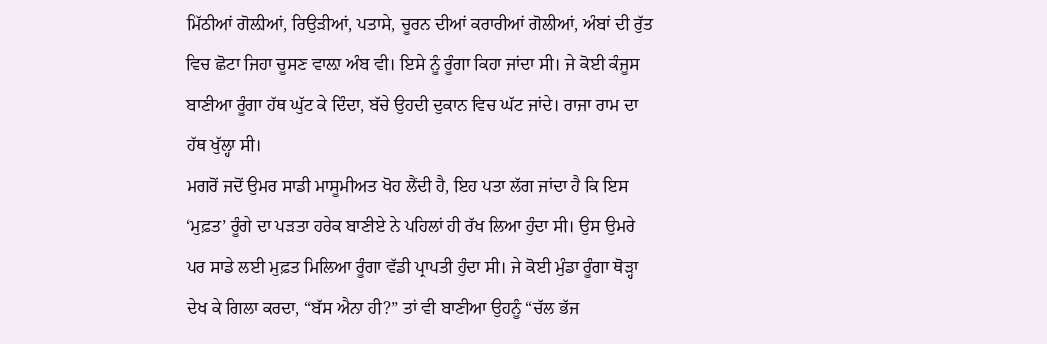ਮਿੱਠੀਆਂ ਗੋਲ਼ੀਆਂ, ਰਿਉੜੀਆਂ, ਪਤਾਸੇ, ਚੂਰਨ ਦੀਆਂ ਕਰਾਰੀਆਂ ਗੋਲੀਆਂ, ਅੰਬਾਂ ਦੀ ਰੁੱਤ ਵਿਚ ਛੋਟਾ ਜਿਹਾ ਚੂਸਣ ਵਾਲ਼ਾ ਅੰਬ ਵੀ। ਇਸੇ ਨੂੰ ਰੂੰਗਾ ਕਿਹਾ ਜਾਂਦਾ ਸੀ। ਜੇ ਕੋਈ ਕੰਜੂਸ ਬਾਣੀਆ ਰੂੰਗਾ ਹੱਥ ਘੁੱਟ ਕੇ ਦਿੰਦਾ, ਬੱਚੇ ਉਹਦੀ ਦੁਕਾਨ ਵਿਚ ਘੱਟ ਜਾਂਦੇ। ਰਾਜਾ ਰਾਮ ਦਾ ਹੱਥ ਖੁੱਲ੍ਹਾ ਸੀ।
ਮਗਰੋਂ ਜਦੋਂ ਉਮਰ ਸਾਡੀ ਮਾਸੂਮੀਅਤ ਖੋਹ ਲੈਂਦੀ ਹੈ, ਇਹ ਪਤਾ ਲੱਗ ਜਾਂਦਾ ਹੈ ਕਿ ਇਸ ‘ਮੁਫ਼ਤ’ ਰੂੰਗੇ ਦਾ ਪੜਤਾ ਹਰੇਕ ਬਾਣੀਏ ਨੇ ਪਹਿਲਾਂ ਹੀ ਰੱਖ ਲਿਆ ਹੁੰਦਾ ਸੀ। ਉਸ ਉਮਰੇ ਪਰ ਸਾਡੇ ਲਈ ਮੁਫ਼ਤ ਮਿਲਿਆ ਰੂੰਗਾ ਵੱਡੀ ਪ੍ਰਾਪਤੀ ਹੁੰਦਾ ਸੀ। ਜੇ ਕੋਈ ਮੁੰਡਾ ਰੂੰਗਾ ਥੋੜ੍ਹਾ ਦੇਖ ਕੇ ਗਿਲਾ ਕਰਦਾ, “ਬੱਸ ਐਨਾ ਹੀ?” ਤਾਂ ਵੀ ਬਾਣੀਆ ਉਹਨੂੰ “ਚੱਲ ਭੱਜ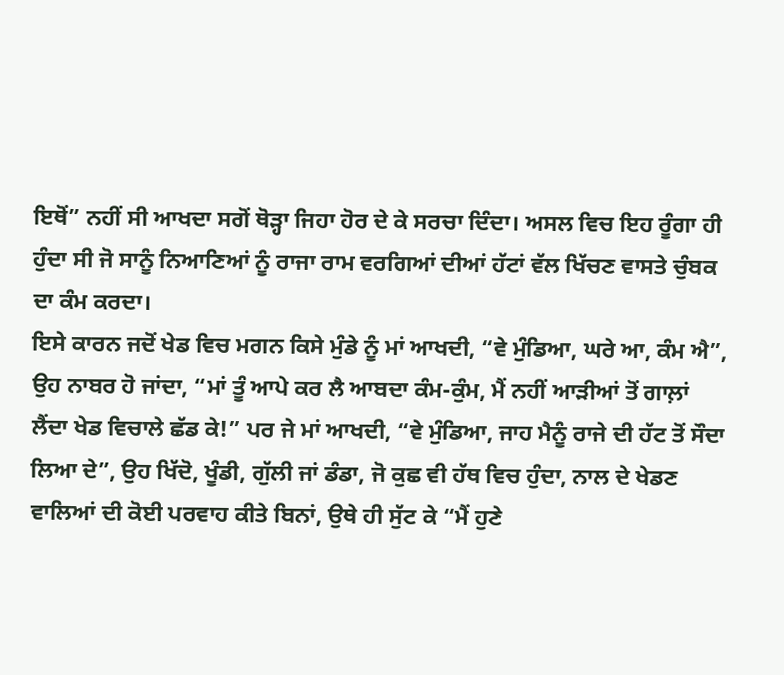ਇਥੋਂ” ਨਹੀਂ ਸੀ ਆਖਦਾ ਸਗੋਂ ਥੋੜ੍ਹਾ ਜਿਹਾ ਹੋਰ ਦੇ ਕੇ ਸਰਚਾ ਦਿੰਦਾ। ਅਸਲ ਵਿਚ ਇਹ ਰੂੰਗਾ ਹੀ ਹੁੰਦਾ ਸੀ ਜੋ ਸਾਨੂੰ ਨਿਆਣਿਆਂ ਨੂੰ ਰਾਜਾ ਰਾਮ ਵਰਗਿਆਂ ਦੀਆਂ ਹੱਟਾਂ ਵੱਲ ਖਿੱਚਣ ਵਾਸਤੇ ਚੁੰਬਕ ਦਾ ਕੰਮ ਕਰਦਾ।
ਇਸੇ ਕਾਰਨ ਜਦੋਂ ਖੇਡ ਵਿਚ ਮਗਨ ਕਿਸੇ ਮੁੰਡੇ ਨੂੰ ਮਾਂ ਆਖਦੀ, “ਵੇ ਮੁੰਡਿਆ, ਘਰੇ ਆ, ਕੰਮ ਐ”, ਉਹ ਨਾਬਰ ਹੋ ਜਾਂਦਾ, “ਮਾਂ ਤੂੰ ਆਪੇ ਕਰ ਲੈ ਆਬਦਾ ਕੰਮ-ਕੁੰਮ, ਮੈਂ ਨਹੀਂ ਆੜੀਆਂ ਤੋਂ ਗਾਲ਼ਾਂ ਲੈਂਦਾ ਖੇਡ ਵਿਚਾਲੇ ਛੱਡ ਕੇ!” ਪਰ ਜੇ ਮਾਂ ਆਖਦੀ, “ਵੇ ਮੁੰਡਿਆ, ਜਾਹ ਮੈਨੂੰ ਰਾਜੇ ਦੀ ਹੱਟ ਤੋਂ ਸੌਦਾ ਲਿਆ ਦੇ”, ਉਹ ਖਿੱਦੋ, ਖੂੰਡੀ, ਗੁੱਲੀ ਜਾਂ ਡੰਡਾ, ਜੋ ਕੁਛ ਵੀ ਹੱਥ ਵਿਚ ਹੁੰਦਾ, ਨਾਲ ਦੇ ਖੇਡਣ ਵਾਲਿਆਂ ਦੀ ਕੋਈ ਪਰਵਾਹ ਕੀਤੇ ਬਿਨਾਂ, ਉਥੇ ਹੀ ਸੁੱਟ ਕੇ “ਮੈਂ ਹੁਣੇ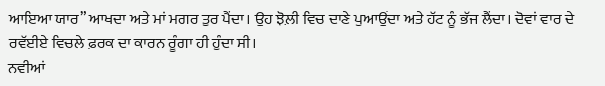ਆਇਆ ਯਾਰ” ਆਖਦਾ ਅਤੇ ਮਾਂ ਮਗਰ ਤੁਰ ਪੈਂਦਾ। ਉਹ ਝੋਲ਼ੀ ਵਿਚ ਦਾਣੇ ਪੁਆਉਂਦਾ ਅਤੇ ਹੱਟ ਨੂੰ ਭੱਜ ਲੈਂਦਾ। ਦੋਵਾਂ ਵਾਰ ਦੇ ਰਵੱਈਏ ਵਿਚਲੇ ਫ਼ਰਕ ਦਾ ਕਾਰਨ ਰੂੰਗਾ ਹੀ ਹੁੰਦਾ ਸੀ।
ਨਵੀਆਂ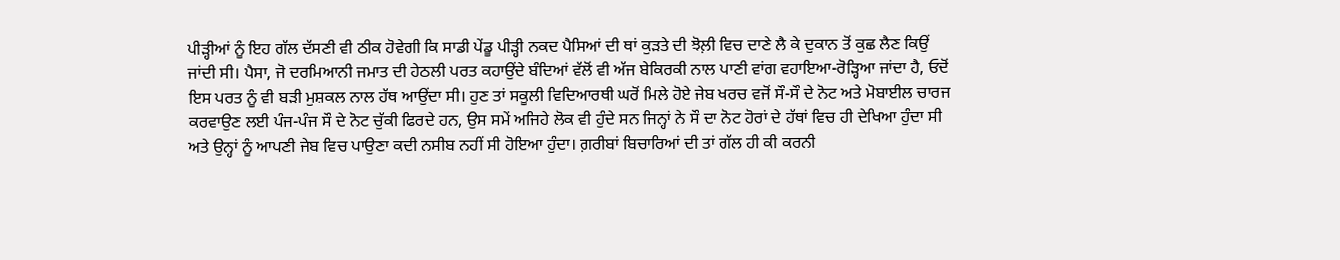ਪੀੜ੍ਹੀਆਂ ਨੂੰ ਇਹ ਗੱਲ ਦੱਸਣੀ ਵੀ ਠੀਕ ਹੋਵੇਗੀ ਕਿ ਸਾਡੀ ਪੇਂਡੂ ਪੀੜ੍ਹੀ ਨਕਦ ਪੈਸਿਆਂ ਦੀ ਥਾਂ ਕੁੜਤੇ ਦੀ ਝੋਲ਼ੀ ਵਿਚ ਦਾਣੇ ਲੈ ਕੇ ਦੁਕਾਨ ਤੋਂ ਕੁਛ ਲੈਣ ਕਿਉਂ ਜਾਂਦੀ ਸੀ। ਪੈਸਾ, ਜੋ ਦਰਮਿਆਨੀ ਜਮਾਤ ਦੀ ਹੇਠਲੀ ਪਰਤ ਕਹਾਉਂਦੇ ਬੰਦਿਆਂ ਵੱਲੋਂ ਵੀ ਅੱਜ ਬੇਕਿਰਕੀ ਨਾਲ ਪਾਣੀ ਵਾਂਗ ਵਹਾਇਆ-ਰੋੜ੍ਹਿਆ ਜਾਂਦਾ ਹੈ, ਓਦੋਂ ਇਸ ਪਰਤ ਨੂੰ ਵੀ ਬੜੀ ਮੁਸ਼ਕਲ ਨਾਲ ਹੱਥ ਆਉਂਦਾ ਸੀ। ਹੁਣ ਤਾਂ ਸਕੂਲੀ ਵਿਦਿਆਰਥੀ ਘਰੋਂ ਮਿਲੇ ਹੋਏ ਜੇਬ ਖਰਚ ਵਜੋਂ ਸੌ-ਸੌ ਦੇ ਨੋਟ ਅਤੇ ਮੋਬਾਈਲ ਚਾਰਜ ਕਰਵਾਉਣ ਲਈ ਪੰਜ-ਪੰਜ ਸੌ ਦੇ ਨੋਟ ਚੁੱਕੀ ਫਿਰਦੇ ਹਨ, ਉਸ ਸਮੇਂ ਅਜਿਹੇ ਲੋਕ ਵੀ ਹੁੰਦੇ ਸਨ ਜਿਨ੍ਹਾਂ ਨੇ ਸੌ ਦਾ ਨੋਟ ਹੋਰਾਂ ਦੇ ਹੱਥਾਂ ਵਿਚ ਹੀ ਦੇਖਿਆ ਹੁੰਦਾ ਸੀ ਅਤੇ ਉਨ੍ਹਾਂ ਨੂੰ ਆਪਣੀ ਜੇਬ ਵਿਚ ਪਾਉਣਾ ਕਦੀ ਨਸੀਬ ਨਹੀਂ ਸੀ ਹੋਇਆ ਹੁੰਦਾ। ਗ਼ਰੀਬਾਂ ਬਿਚਾਰਿਆਂ ਦੀ ਤਾਂ ਗੱਲ ਹੀ ਕੀ ਕਰਨੀ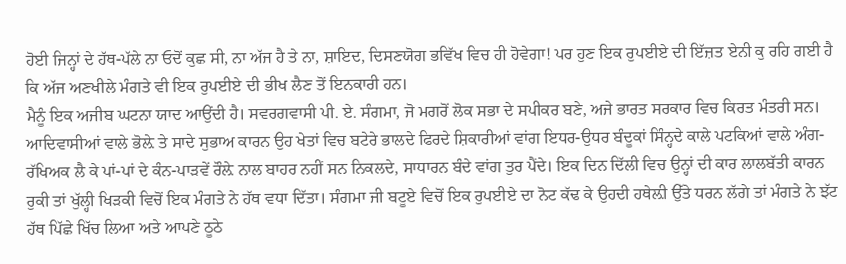ਹੋਈ ਜਿਨ੍ਹਾਂ ਦੇ ਹੱਥ-ਪੱਲੇ ਨਾ ਓਦੋਂ ਕੁਛ ਸੀ, ਨਾ ਅੱਜ ਹੈ ਤੇ ਨਾ, ਸ਼ਾਇਦ, ਦਿਸਣਯੋਗ ਭਵਿੱਖ ਵਿਚ ਹੀ ਹੋਵੇਗਾ! ਪਰ ਹੁਣ ਇਕ ਰੁਪਈਏ ਦੀ ਇੱਜ਼ਤ ਏਨੀ ਕੁ ਰਹਿ ਗਈ ਹੈ ਕਿ ਅੱਜ ਅਣਖੀਲੇ ਮੰਗਤੇ ਵੀ ਇਕ ਰੁਪਈਏ ਦੀ ਭੀਖ ਲੈਣ ਤੋਂ ਇਨਕਾਰੀ ਹਨ।
ਮੈਨੂੰ ਇਕ ਅਜੀਬ ਘਟਨਾ ਯਾਦ ਆਉਂਦੀ ਹੈ। ਸਵਰਗਵਾਸੀ ਪੀ. ਏ. ਸੰਗਮਾ, ਜੋ ਮਗਰੋਂ ਲੋਕ ਸਭਾ ਦੇ ਸਪੀਕਰ ਬਣੇ, ਅਜੇ ਭਾਰਤ ਸਰਕਾਰ ਵਿਚ ਕਿਰਤ ਮੰਤਰੀ ਸਨ। ਆਦਿਵਾਸੀਆਂ ਵਾਲੇ ਭੋਲ਼ੇ ਤੇ ਸਾਦੇ ਸੁਭਾਅ ਕਾਰਨ ਉਹ ਖੇਤਾਂ ਵਿਚ ਬਟੇਰੇ ਭਾਲਦੇ ਫਿਰਦੇ ਸ਼ਿਕਾਰੀਆਂ ਵਾਂਗ ਇਧਰ-ਉਧਰ ਬੰਦੂਕਾਂ ਸਿੰਨ੍ਹਦੇ ਕਾਲੇ ਪਟਕਿਆਂ ਵਾਲੇ ਅੰਗ-ਰੱਖਿਅਕ ਲੈ ਕੇ ਪਾਂ-ਪਾਂ ਦੇ ਕੰਨ-ਪਾੜਵੇਂ ਰੌਲ਼ੇ ਨਾਲ ਬਾਹਰ ਨਹੀਂ ਸਨ ਨਿਕਲਦੇ, ਸਾਧਾਰਨ ਬੰਦੇ ਵਾਂਗ ਤੁਰ ਪੈਂਦੇ। ਇਕ ਦਿਨ ਦਿੱਲੀ ਵਿਚ ਉਨ੍ਹਾਂ ਦੀ ਕਾਰ ਲਾਲਬੱਤੀ ਕਾਰਨ ਰੁਕੀ ਤਾਂ ਖੁੱਲ੍ਹੀ ਖਿੜਕੀ ਵਿਚੋਂ ਇਕ ਮੰਗਤੇ ਨੇ ਹੱਥ ਵਧਾ ਦਿੱਤਾ। ਸੰਗਮਾ ਜੀ ਬਟੂਏ ਵਿਚੋਂ ਇਕ ਰੁਪਈਏ ਦਾ ਨੋਟ ਕੱਢ ਕੇ ਉਹਦੀ ਹਥੇਲ਼ੀ ਉੱਤੇ ਧਰਨ ਲੱਗੇ ਤਾਂ ਮੰਗਤੇ ਨੇ ਝੱਟ ਹੱਥ ਪਿੱਛੇ ਖਿੱਚ ਲਿਆ ਅਤੇ ਆਪਣੇ ਠੂਠੇ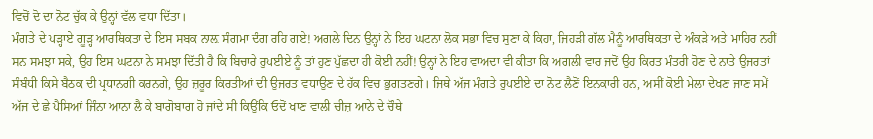ਵਿਚੋਂ ਦੋ ਦਾ ਨੋਟ ਚੁੱਕ ਕੇ ਉਨ੍ਹਾਂ ਵੱਲ ਵਧਾ ਦਿੱਤਾ।
ਮੰਗਤੇ ਦੇ ਪੜ੍ਹਾਏ ਗੂੜ੍ਹ ਆਰਥਿਕਤਾ ਦੇ ਇਸ ਸਬਕ ਨਾਲ਼ ਸੰਗਮਾ ਦੰਗ ਰਹਿ ਗਏ! ਅਗਲੇ ਦਿਨ ਉਨ੍ਹਾਂ ਨੇ ਇਹ ਘਟਨਾ ਲੋਕ ਸਭਾ ਵਿਚ ਸੁਣਾ ਕੇ ਕਿਹਾ, ਜਿਹੜੀ ਗੱਲ ਮੈਨੂੰ ਆਰਥਿਕਤਾ ਦੇ ਅੰਕੜੇ ਅਤੇ ਮਾਹਿਰ ਨਹੀਂ ਸਨ ਸਮਝਾ ਸਕੇ, ਉਹ ਇਸ ਘਟਨਾ ਨੇ ਸਮਝਾ ਦਿੱਤੀ ਹੈ ਕਿ ਬਿਚਾਰੇ ਰੁਪਈਏ ਨੂੰ ਤਾਂ ਹੁਣ ਪੁੱਛਦਾ ਹੀ ਕੋਈ ਨਹੀਂ! ਉਨ੍ਹਾਂ ਨੇ ਇਹ ਵਾਅਦਾ ਵੀ ਕੀਤਾ ਕਿ ਅਗਲੀ ਵਾਰ ਜਦੋਂ ਉਹ ਕਿਰਤ ਮੰਤਰੀ ਹੋਣ ਦੇ ਨਾਤੇ ਉਜਰਤਾਂ ਸੰਬੰਧੀ ਕਿਸੇ ਬੈਠਕ ਦੀ ਪ੍ਰਧਾਨਗੀ ਕਰਨਗੇ, ਉਹ ਜ਼ਰੂਰ ਕਿਰਤੀਆਂ ਦੀ ਉਜਰਤ ਵਧਾਉਣ ਦੇ ਹੱਕ ਵਿਚ ਭੁਗਤਣਗੇ। ਜਿਥੇ ਅੱਜ ਮੰਗਤੇ ਰੁਪਈਏ ਦਾ ਨੋਟ ਲੈਣੋਂ ਇਨਕਾਰੀ ਹਨ, ਅਸੀਂ ਕੋਈ ਮੇਲਾ ਦੇਖਣ ਜਾਣ ਸਮੇਂ ਅੱਜ ਦੇ ਛੇ ਪੈਸਿਆਂ ਜਿੰਨਾ ਆਨਾ ਲੈ ਕੇ ਬਾਗੋਬਾਗ ਹੋ ਜਾਂਦੇ ਸੀ ਕਿਉਂਕਿ ਓਦੋਂ ਖਾਣ ਵਾਲੀ ਚੀਜ਼ ਆਨੇ ਦੇ ਚੌਥੇ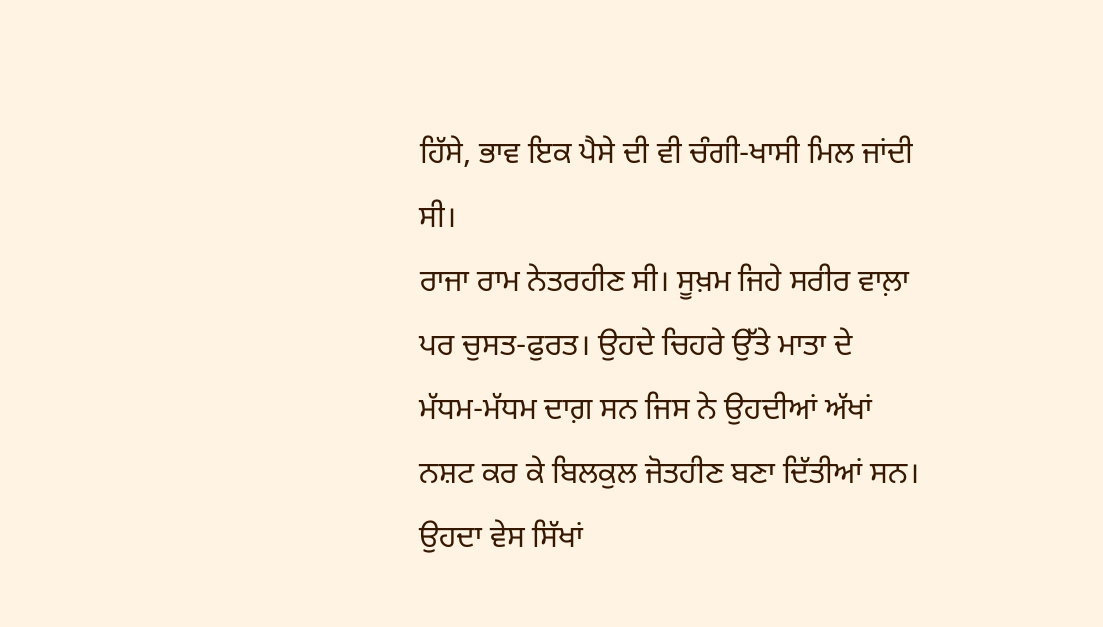ਹਿੱਸੇ, ਭਾਵ ਇਕ ਪੈਸੇ ਦੀ ਵੀ ਚੰਗੀ-ਖਾਸੀ ਮਿਲ ਜਾਂਦੀ ਸੀ।
ਰਾਜਾ ਰਾਮ ਨੇਤਰਹੀਣ ਸੀ। ਸੂਖ਼ਮ ਜਿਹੇ ਸਰੀਰ ਵਾਲ਼ਾ ਪਰ ਚੁਸਤ-ਫੁਰਤ। ਉਹਦੇ ਚਿਹਰੇ ਉੱਤੇ ਮਾਤਾ ਦੇ ਮੱਧਮ-ਮੱਧਮ ਦਾਗ਼ ਸਨ ਜਿਸ ਨੇ ਉਹਦੀਆਂ ਅੱਖਾਂ ਨਸ਼ਟ ਕਰ ਕੇ ਬਿਲਕੁਲ ਜੋਤਹੀਣ ਬਣਾ ਦਿੱਤੀਆਂ ਸਨ। ਉਹਦਾ ਵੇਸ ਸਿੱਖਾਂ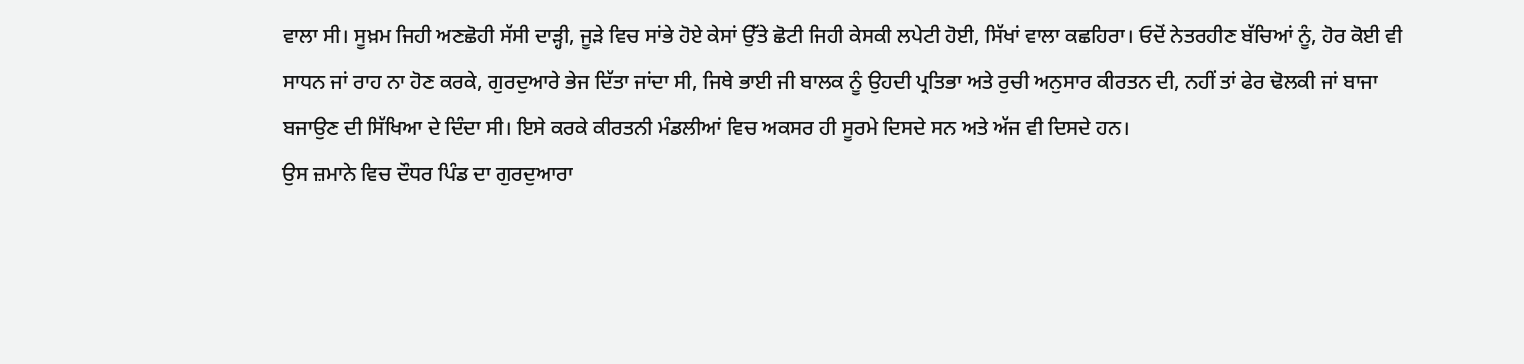ਵਾਲਾ ਸੀ। ਸੂਖ਼ਮ ਜਿਹੀ ਅਣਛੋਹੀ ਸੱਸੀ ਦਾੜ੍ਹੀ, ਜੂੜੇ ਵਿਚ ਸਾਂਭੇ ਹੋਏ ਕੇਸਾਂ ਉੱਤੇ ਛੋਟੀ ਜਿਹੀ ਕੇਸਕੀ ਲਪੇਟੀ ਹੋਈ, ਸਿੱਖਾਂ ਵਾਲਾ ਕਛਹਿਰਾ। ਓਦੋਂ ਨੇਤਰਹੀਣ ਬੱਚਿਆਂ ਨੂੰ, ਹੋਰ ਕੋਈ ਵੀ ਸਾਧਨ ਜਾਂ ਰਾਹ ਨਾ ਹੋਣ ਕਰਕੇ, ਗੁਰਦੁਆਰੇ ਭੇਜ ਦਿੱਤਾ ਜਾਂਦਾ ਸੀ, ਜਿਥੇ ਭਾਈ ਜੀ ਬਾਲਕ ਨੂੰ ਉਹਦੀ ਪ੍ਰਤਿਭਾ ਅਤੇ ਰੁਚੀ ਅਨੁਸਾਰ ਕੀਰਤਨ ਦੀ, ਨਹੀਂ ਤਾਂ ਫੇਰ ਢੋਲਕੀ ਜਾਂ ਬਾਜਾ ਬਜਾਉਣ ਦੀ ਸਿੱਖਿਆ ਦੇ ਦਿੰਦਾ ਸੀ। ਇਸੇ ਕਰਕੇ ਕੀਰਤਨੀ ਮੰਡਲੀਆਂ ਵਿਚ ਅਕਸਰ ਹੀ ਸੂਰਮੇ ਦਿਸਦੇ ਸਨ ਅਤੇ ਅੱਜ ਵੀ ਦਿਸਦੇ ਹਨ।
ਉਸ ਜ਼ਮਾਨੇ ਵਿਚ ਦੌਧਰ ਪਿੰਡ ਦਾ ਗੁਰਦੁਆਰਾ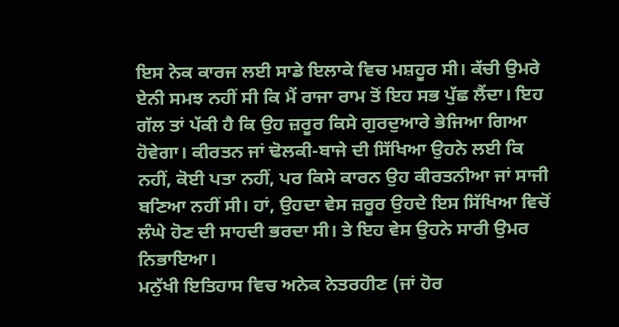ਇਸ ਨੇਕ ਕਾਰਜ ਲਈ ਸਾਡੇ ਇਲਾਕੇ ਵਿਚ ਮਸ਼ਹੂਰ ਸੀ। ਕੱਚੀ ਉਮਰੇ ਏਨੀ ਸਮਝ ਨਹੀਂ ਸੀ ਕਿ ਮੈਂ ਰਾਜਾ ਰਾਮ ਤੋਂ ਇਹ ਸਭ ਪੁੱਛ ਲੈਂਦਾ। ਇਹ ਗੱਲ ਤਾਂ ਪੱਕੀ ਹੈ ਕਿ ਉਹ ਜ਼ਰੂਰ ਕਿਸੇ ਗੁਰਦੁਆਰੇ ਭੇਜਿਆ ਗਿਆ ਹੋਵੇਗਾ। ਕੀਰਤਨ ਜਾਂ ਢੋਲਕੀ-ਬਾਜੇ ਦੀ ਸਿੱਖਿਆ ਉਹਨੇ ਲਈ ਕਿ ਨਹੀਂ, ਕੋਈ ਪਤਾ ਨਹੀਂ, ਪਰ ਕਿਸੇ ਕਾਰਨ ਉਹ ਕੀਰਤਨੀਆ ਜਾਂ ਸਾਜੀ ਬਣਿਆ ਨਹੀਂ ਸੀ। ਹਾਂ, ਉਹਦਾ ਵੇਸ ਜ਼ਰੂਰ ਉਹਦੇ ਇਸ ਸਿੱਖਿਆ ਵਿਚੋਂ ਲੰਘੇ ਹੋਣ ਦੀ ਸਾਹਦੀ ਭਰਦਾ ਸੀ। ਤੇ ਇਹ ਵੇਸ ਉਹਨੇ ਸਾਰੀ ਉਮਰ ਨਿਭਾਇਆ।
ਮਨੁੱਖੀ ਇਤਿਹਾਸ ਵਿਚ ਅਨੇਕ ਨੇਤਰਹੀਣ (ਜਾਂ ਹੋਰ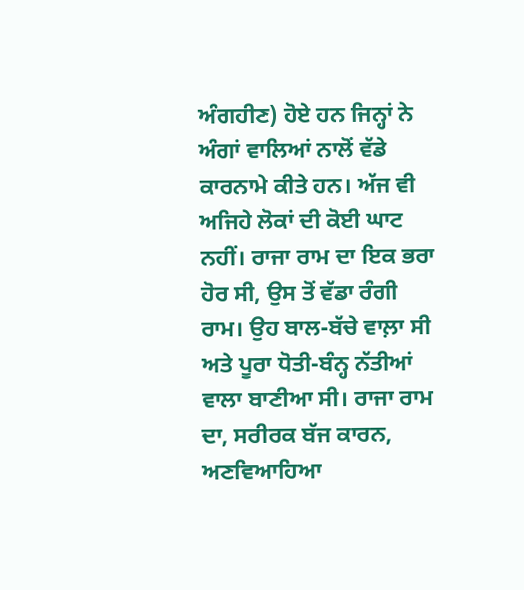ਅੰਗਹੀਣ) ਹੋਏ ਹਨ ਜਿਨ੍ਹਾਂ ਨੇ ਅੰਗਾਂ ਵਾਲਿਆਂ ਨਾਲੋਂ ਵੱਡੇ ਕਾਰਨਾਮੇ ਕੀਤੇ ਹਨ। ਅੱਜ ਵੀ ਅਜਿਹੇ ਲੋਕਾਂ ਦੀ ਕੋਈ ਘਾਟ ਨਹੀਂ। ਰਾਜਾ ਰਾਮ ਦਾ ਇਕ ਭਰਾ ਹੋਰ ਸੀ, ਉਸ ਤੋਂ ਵੱਡਾ ਰੰਗੀ ਰਾਮ। ਉਹ ਬਾਲ-ਬੱਚੇ ਵਾਲ਼ਾ ਸੀ ਅਤੇ ਪੂਰਾ ਧੋਤੀ-ਬੰਨ੍ਹ ਨੱਤੀਆਂ ਵਾਲਾ ਬਾਣੀਆ ਸੀ। ਰਾਜਾ ਰਾਮ ਦਾ, ਸਰੀਰਕ ਬੱਜ ਕਾਰਨ, ਅਣਵਿਆਹਿਆ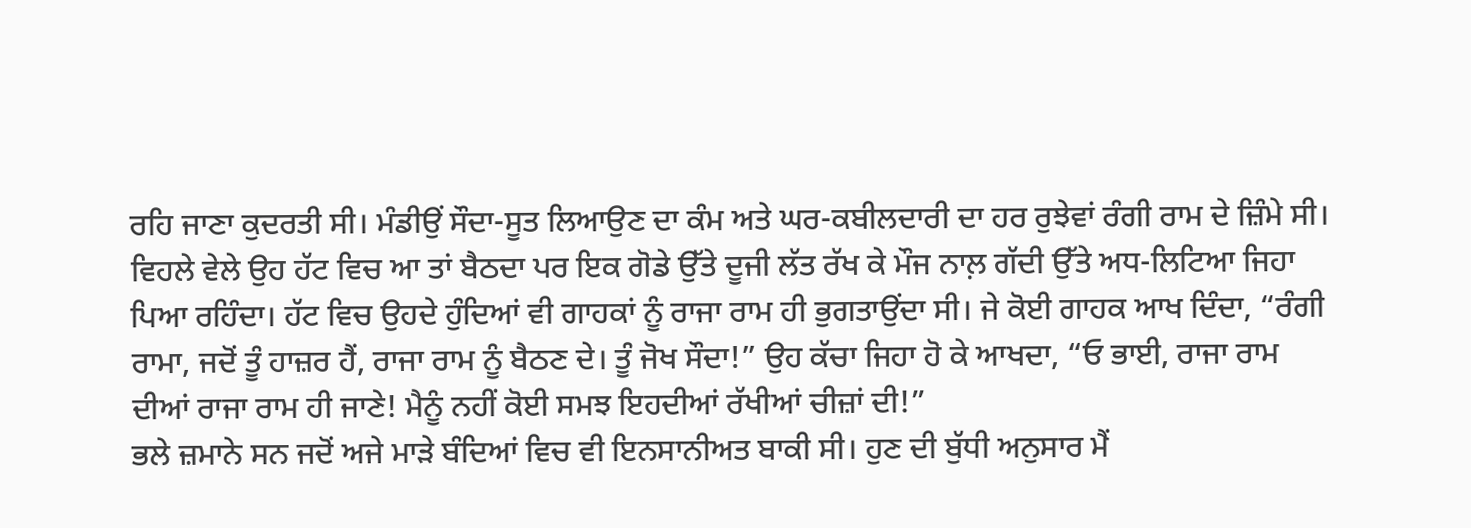ਰਹਿ ਜਾਣਾ ਕੁਦਰਤੀ ਸੀ। ਮੰਡੀਉਂ ਸੌਦਾ-ਸੂਤ ਲਿਆਉਣ ਦਾ ਕੰਮ ਅਤੇ ਘਰ-ਕਬੀਲਦਾਰੀ ਦਾ ਹਰ ਰੁਝੇਵਾਂ ਰੰਗੀ ਰਾਮ ਦੇ ਜ਼ਿੰਮੇ ਸੀ। ਵਿਹਲੇ ਵੇਲੇ ਉਹ ਹੱਟ ਵਿਚ ਆ ਤਾਂ ਬੈਠਦਾ ਪਰ ਇਕ ਗੋਡੇ ਉੱਤੇ ਦੂਜੀ ਲੱਤ ਰੱਖ ਕੇ ਮੌਜ ਨਾਲ਼ ਗੱਦੀ ਉੱਤੇ ਅਧ-ਲਿਟਿਆ ਜਿਹਾ ਪਿਆ ਰਹਿੰਦਾ। ਹੱਟ ਵਿਚ ਉਹਦੇ ਹੁੰਦਿਆਂ ਵੀ ਗਾਹਕਾਂ ਨੂੰ ਰਾਜਾ ਰਾਮ ਹੀ ਭੁਗਤਾਉਂਦਾ ਸੀ। ਜੇ ਕੋਈ ਗਾਹਕ ਆਖ ਦਿੰਦਾ, “ਰੰਗੀ ਰਾਮਾ, ਜਦੋਂ ਤੂੰ ਹਾਜ਼ਰ ਹੈਂ, ਰਾਜਾ ਰਾਮ ਨੂੰ ਬੈਠਣ ਦੇ। ਤੂੰ ਜੋਖ ਸੌਦਾ!” ਉਹ ਕੱਚਾ ਜਿਹਾ ਹੋ ਕੇ ਆਖਦਾ, “ਓ ਭਾਈ, ਰਾਜਾ ਰਾਮ ਦੀਆਂ ਰਾਜਾ ਰਾਮ ਹੀ ਜਾਣੇ! ਮੈਨੂੰ ਨਹੀਂ ਕੋਈ ਸਮਝ ਇਹਦੀਆਂ ਰੱਖੀਆਂ ਚੀਜ਼ਾਂ ਦੀ!”
ਭਲੇ ਜ਼ਮਾਨੇ ਸਨ ਜਦੋਂ ਅਜੇ ਮਾੜੇ ਬੰਦਿਆਂ ਵਿਚ ਵੀ ਇਨਸਾਨੀਅਤ ਬਾਕੀ ਸੀ। ਹੁਣ ਦੀ ਬੁੱਧੀ ਅਨੁਸਾਰ ਮੈਂ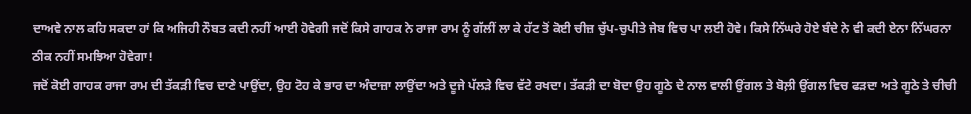ਦਾਅਵੇ ਨਾਲ ਕਹਿ ਸਕਦਾ ਹਾਂ ਕਿ ਅਜਿਹੀ ਨੌਬਤ ਕਦੀ ਨਹੀਂ ਆਈ ਹੋਵੇਗੀ ਜਦੋਂ ਕਿਸੇ ਗਾਹਕ ਨੇ ਰਾਜਾ ਰਾਮ ਨੂੰ ਗੱਲੀਂ ਲਾ ਕੇ ਹੱਟ ਤੋਂ ਕੋਈ ਚੀਜ਼ ਚੁੱਪ-ਚੁਪੀਤੇ ਜੇਬ ਵਿਚ ਪਾ ਲਈ ਹੋਵੇ। ਕਿਸੇ ਨਿੱਘਰੇ ਹੋਏ ਬੰਦੇ ਨੇ ਵੀ ਕਦੀ ਏਨਾ ਨਿੱਘਰਨਾ ਠੀਕ ਨਹੀਂ ਸਮਝਿਆ ਹੋਵੇਗਾ!
ਜਦੋਂ ਕੋਈ ਗਾਹਕ ਰਾਜਾ ਰਾਮ ਦੀ ਤੱਕੜੀ ਵਿਚ ਦਾਣੇ ਪਾਉਂਦਾ, ਉਹ ਟੋਹ ਕੇ ਭਾਰ ਦਾ ਅੰਦਾਜ਼ਾ ਲਾਉਂਦਾ ਅਤੇ ਦੂਜੇ ਪੱਲੜੇ ਵਿਚ ਵੱਟੇ ਰਖਦਾ। ਤੱਕੜੀ ਦਾ ਬੋਦਾ ਉਹ ਗੂਠੇ ਦੇ ਨਾਲ ਵਾਲੀ ਉਂਗਲ ਤੇ ਬੋਲ਼ੀ ਉਂਗਲ ਵਿਚ ਫੜਦਾ ਅਤੇ ਗੂਠੇ ਤੇ ਚੀਚੀ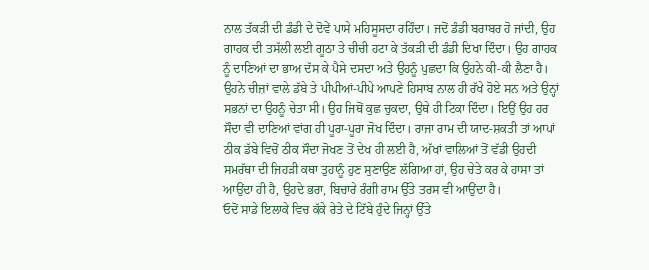ਨਾਲ ਤੱਕੜੀ ਦੀ ਡੰਡੀ ਦੇ ਦੋਵੇਂ ਪਾਸੇ ਮਹਿਸੂਸਦਾ ਰਹਿੰਦਾ। ਜਦੋਂ ਡੰਡੀ ਬਰਾਬਰ ਹੋ ਜਾਂਦੀ, ਉਹ ਗਾਹਕ ਦੀ ਤਸੱਲੀ ਲਈ ਗੂਠਾ ਤੇ ਚੀਚੀ ਹਟਾ ਕੇ ਤੱਕੜੀ ਦੀ ਡੰਡੀ ਦਿਖਾ ਦਿੰਦਾ। ਉਹ ਗਾਹਕ ਨੂੰ ਦਾਣਿਆਂ ਦਾ ਭਾਅ ਦੱਸ ਕੇ ਪੈਸੇ ਦਸਦਾ ਅਤੇ ਉਹਨੂੰ ਪੁਛਦਾ ਕਿ ਉਹਨੇ ਕੀ-ਕੀ ਲੈਣਾ ਹੈ। ਉਹਨੇ ਚੀਜ਼ਾਂ ਵਾਲੇ ਡੱਬੇ ਤੇ ਪੀਪੀਆਂ-ਪੀਪੇ ਆਪਣੇ ਹਿਸਾਬ ਨਾਲ ਹੀ ਰੱਖੇ ਹੋਏ ਸਨ ਅਤੇ ਉਨ੍ਹਾਂ ਸਭਨਾਂ ਦਾ ਉਹਨੂੰ ਚੇਤਾ ਸੀ। ਉਹ ਜਿਥੋਂ ਕੁਛ ਚੁਕਦਾ, ਉਥੇ ਹੀ ਟਿਕਾ ਦਿੰਦਾ। ਇਉਂ ਉਹ ਹਰ ਸੌਦਾ ਵੀ ਦਾਣਿਆਂ ਵਾਂਗ ਹੀ ਪੂਰਾ-ਪੂਰਾ ਜੋਖ ਦਿੰਦਾ। ਰਾਜਾ ਰਾਮ ਦੀ ਯਾਦ-ਸ਼ਕਤੀ ਤਾਂ ਆਪਾਂ ਠੀਕ ਡੱਬੇ ਵਿਚੋਂ ਠੀਕ ਸੌਦਾ ਜੋਖਣ ਤੋਂ ਦੇਖ ਹੀ ਲਈ ਹੈ, ਅੱਖਾਂ ਵਾਲਿਆਂ ਤੋਂ ਵੱਡੀ ਉਹਦੀ ਸਮਰੱਥਾ ਦੀ ਜਿਹੜੀ ਕਥਾ ਤੁਹਾਨੂੰ ਹੁਣ ਸੁਣਾਉਣ ਲੱਗਿਆ ਹਾਂ, ਉਹ ਚੇਤੇ ਕਰ ਕੇ ਹਾਸਾ ਤਾਂ ਆਉਂਦਾ ਹੀ ਹੈ, ਉਹਦੇ ਭਰਾ, ਬਿਚਾਰੇ ਰੰਗੀ ਰਾਮ ਉੱਤੇ ਤਰਸ ਵੀ ਆਉਂਦਾ ਹੈ।
ਓਦੋਂ ਸਾਡੇ ਇਲਾਕੇ ਵਿਚ ਕੱਕੇ ਰੇਤੇ ਦੇ ਟਿੱਬੇ ਹੁੰਦੇ ਜਿਨ੍ਹਾਂ ਉੱਤੇ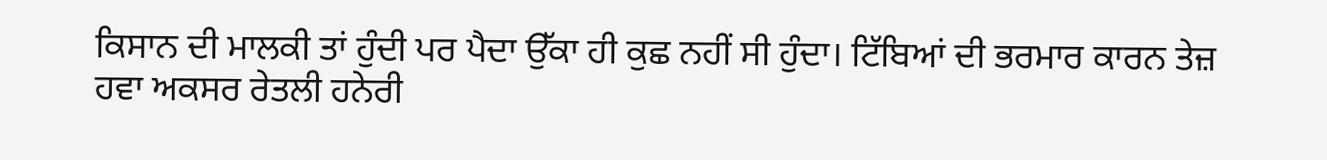ਕਿਸਾਨ ਦੀ ਮਾਲਕੀ ਤਾਂ ਹੁੰਦੀ ਪਰ ਪੈਦਾ ਉੱਕਾ ਹੀ ਕੁਛ ਨਹੀਂ ਸੀ ਹੁੰਦਾ। ਟਿੱਬਿਆਂ ਦੀ ਭਰਮਾਰ ਕਾਰਨ ਤੇਜ਼ ਹਵਾ ਅਕਸਰ ਰੇਤਲੀ ਹਨੇਰੀ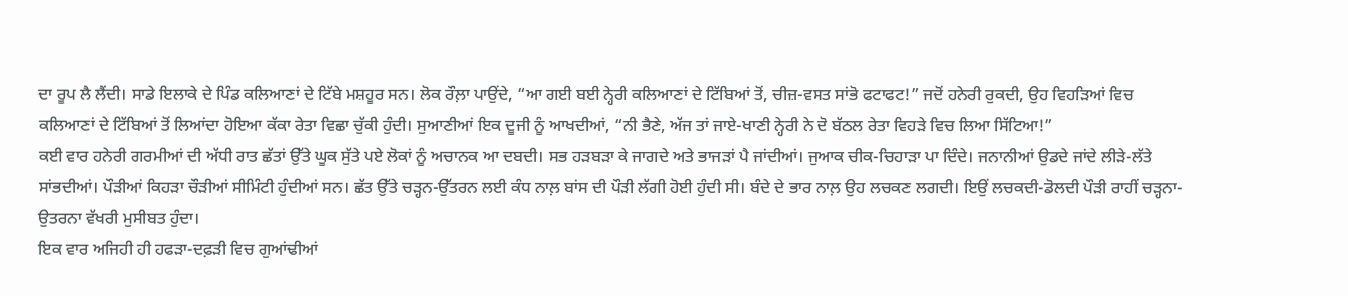ਦਾ ਰੂਪ ਲੈ ਲੈਂਦੀ। ਸਾਡੇ ਇਲਾਕੇ ਦੇ ਪਿੰਡ ਕਲਿਆਣਾਂ ਦੇ ਟਿੱਬੇ ਮਸ਼ਹੂਰ ਸਨ। ਲੋਕ ਰੌਲ਼ਾ ਪਾਉਂਦੇ, “ਆ ਗਈ ਬਈ ਨ੍ਹੇਰੀ ਕਲਿਆਣਾਂ ਦੇ ਟਿੱਬਿਆਂ ਤੋਂ, ਚੀਜ਼-ਵਸਤ ਸਾਂਭੋ ਫਟਾਫਟ!” ਜਦੋਂ ਹਨੇਰੀ ਰੁਕਦੀ, ਉਹ ਵਿਹੜਿਆਂ ਵਿਚ ਕਲਿਆਣਾਂ ਦੇ ਟਿੱਬਿਆਂ ਤੋਂ ਲਿਆਂਦਾ ਹੋਇਆ ਕੱਕਾ ਰੇਤਾ ਵਿਛਾ ਚੁੱਕੀ ਹੁੰਦੀ। ਸੁਆਣੀਆਂ ਇਕ ਦੂਜੀ ਨੂੰ ਆਖਦੀਆਂ, “ਨੀ ਭੈਣੇ, ਅੱਜ ਤਾਂ ਜਾਏ-ਖਾਣੀ ਨ੍ਹੇਰੀ ਨੇ ਦੋ ਬੱਠਲ ਰੇਤਾ ਵਿਹੜੇ ਵਿਚ ਲਿਆ ਸਿੱਟਿਆ!”
ਕਈ ਵਾਰ ਹਨੇਰੀ ਗਰਮੀਆਂ ਦੀ ਅੱਧੀ ਰਾਤ ਛੱਤਾਂ ਉੱਤੇ ਘੂਕ ਸੁੱਤੇ ਪਏ ਲੋਕਾਂ ਨੂੰ ਅਚਾਨਕ ਆ ਦਬਦੀ। ਸਭ ਹੜਬੜਾ ਕੇ ਜਾਗਦੇ ਅਤੇ ਭਾਜੜਾਂ ਪੈ ਜਾਂਦੀਆਂ। ਜੁਆਕ ਚੀਕ-ਚਿਹਾੜਾ ਪਾ ਦਿੰਦੇ। ਜਨਾਨੀਆਂ ਉਡਦੇ ਜਾਂਦੇ ਲੀੜੇ-ਲੱਤੇ ਸਾਂਭਦੀਆਂ। ਪੌੜੀਆਂ ਕਿਹੜਾ ਚੌੜੀਆਂ ਸੀਮਿੰਟੀ ਹੁੰਦੀਆਂ ਸਨ। ਛੱਤ ਉੱਤੇ ਚੜ੍ਹਨ-ਉੱਤਰਨ ਲਈ ਕੰਧ ਨਾਲ਼ ਬਾਂਸ ਦੀ ਪੌੜੀ ਲੱਗੀ ਹੋਈ ਹੁੰਦੀ ਸੀ। ਬੰਦੇ ਦੇ ਭਾਰ ਨਾਲ਼ ਉਹ ਲਚਕਣ ਲਗਦੀ। ਇਉਂ ਲਚਕਦੀ-ਡੋਲਦੀ ਪੌੜੀ ਰਾਹੀਂ ਚੜ੍ਹਨਾ-ਉਤਰਨਾ ਵੱਖਰੀ ਮੁਸੀਬਤ ਹੁੰਦਾ।
ਇਕ ਵਾਰ ਅਜਿਹੀ ਹੀ ਹਫੜਾ-ਦਫ਼ੜੀ ਵਿਚ ਗੁਆਂਢੀਆਂ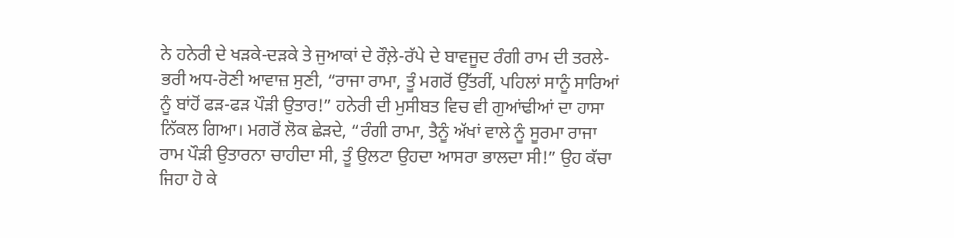ਨੇ ਹਨੇਰੀ ਦੇ ਖੜਕੇ-ਦੜਕੇ ਤੇ ਜੁਆਕਾਂ ਦੇ ਰੌਲ਼ੇ-ਰੱਪੇ ਦੇ ਬਾਵਜੂਦ ਰੰਗੀ ਰਾਮ ਦੀ ਤਰਲੇ-ਭਰੀ ਅਧ-ਰੋਣੀ ਆਵਾਜ਼ ਸੁਣੀ, “ਰਾਜਾ ਰਾਮਾ, ਤੂੰ ਮਗਰੋਂ ਉੱਤਰੀਂ, ਪਹਿਲਾਂ ਸਾਨੂੰ ਸਾਰਿਆਂ ਨੂੰ ਬਾਂਹੋਂ ਫੜ-ਫੜ ਪੌੜੀ ਉਤਾਰ!” ਹਨੇਰੀ ਦੀ ਮੁਸੀਬਤ ਵਿਚ ਵੀ ਗੁਆਂਢੀਆਂ ਦਾ ਹਾਸਾ ਨਿੱਕਲ ਗਿਆ। ਮਗਰੋਂ ਲੋਕ ਛੇੜਦੇ, “ਰੰਗੀ ਰਾਮਾ, ਤੈਨੂੰ ਅੱਖਾਂ ਵਾਲੇ ਨੂੰ ਸੂਰਮਾ ਰਾਜਾ ਰਾਮ ਪੌੜੀ ਉਤਾਰਨਾ ਚਾਹੀਦਾ ਸੀ, ਤੂੰ ਉਲਟਾ ਉਹਦਾ ਆਸਰਾ ਭਾਲਦਾ ਸੀ!” ਉਹ ਕੱਚਾ ਜਿਹਾ ਹੋ ਕੇ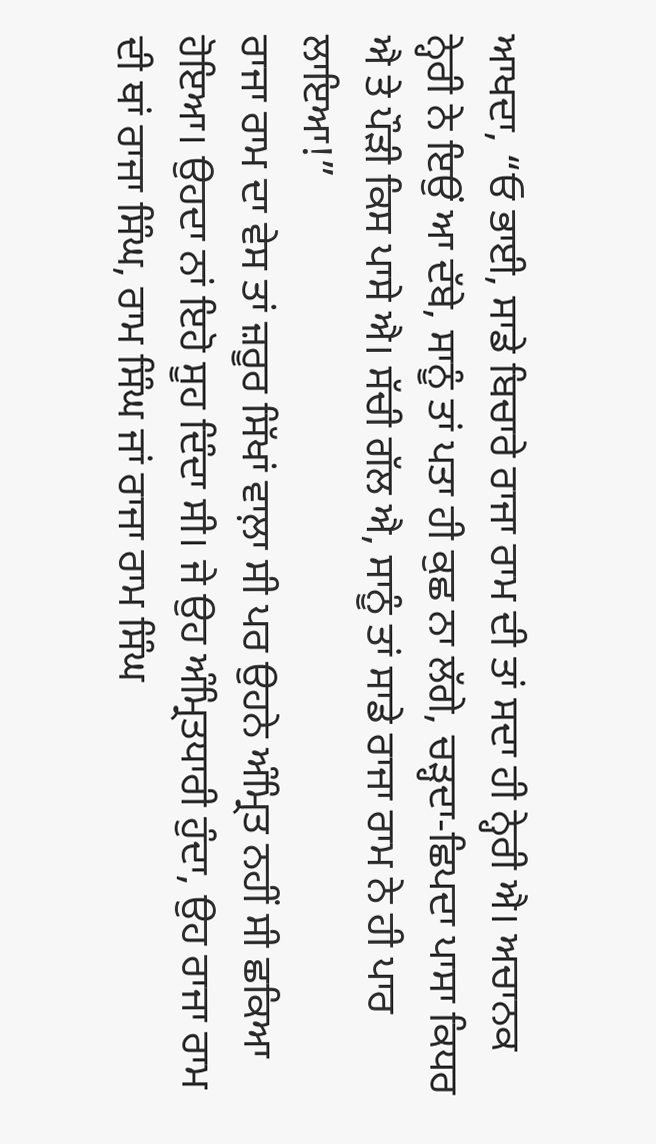ਆਖਦਾ, “ਓ ਭਾਈ, ਸਾਡੇ ਬਿਚਾਰੇ ਰਾਜਾ ਰਾਮ ਦੀ ਤਾਂ ਸਦਾ ਹੀ ਨ੍ਹੇਰੀ ਐ। ਅਚਾਨਕ ਨ੍ਹੇਰੀ ਨੇ ਇਉਂ ਆ ਦੱਬੇ, ਸਾਨੂੰ ਤਾਂ ਪਤਾ ਹੀ ਕੁਛ ਨਾ ਲੱਗੇ, ਚੜ੍ਹਦਾ-ਛਿਪਦਾ ਪਾਸਾ ਕਿਧਰ ਐ ਤੇ ਪੌੜੀ ਕਿਸ ਪਾਸੇ ਐ। ਸੱਚੀ ਗੱਲ ਐ, ਸਾਨੂੰ ਤਾਂ ਸਾਡੇ ਰਾਜਾ ਰਾਮ ਨੇ ਹੀ ਪਾਰ ਲਾਇਆ!”
ਰਾਜਾ ਰਾਮ ਦਾ ਵੇਸ ਤਾਂ ਜ਼ਰੂਰ ਸਿੱਖਾਂ ਵਾਲ਼ਾ ਸੀ ਪਰ ਉਹਨੇ ਅੰਮ੍ਰਿਤ ਨਹੀਂ ਸੀ ਛਕਿਆ ਹੋਇਆ। ਉਹਦਾ ਨਾਂ ਇਹੋ ਸੂਹ ਦਿੰਦਾ ਸੀ। ਜੇ ਉਹ ਅੰਮ੍ਰਿਤਧਾਰੀ ਹੁੰਦਾ, ਉਹ ਰਾਜਾ ਰਾਮ ਦੀ ਥਾਂ ਰਾਜਾ ਸਿੰਘ, ਰਾਮ ਸਿੰਘ ਜਾਂ ਰਾਜਾ ਰਾਮ ਸਿੰਘ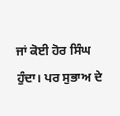ਜਾਂ ਕੋਈ ਹੋਰ ਸਿੰਘ ਹੁੰਦਾ। ਪਰ ਸੁਭਾਅ ਦੇ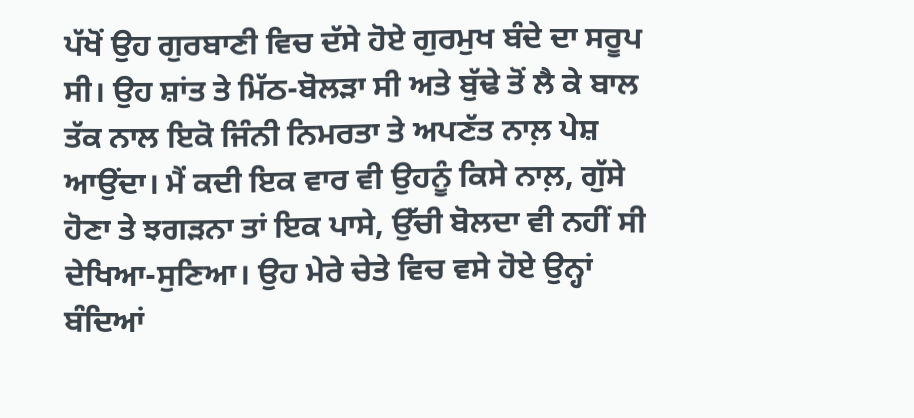ਪੱਖੋਂ ਉਹ ਗੁਰਬਾਣੀ ਵਿਚ ਦੱਸੇ ਹੋਏ ਗੁਰਮੁਖ ਬੰਦੇ ਦਾ ਸਰੂਪ ਸੀ। ਉਹ ਸ਼ਾਂਤ ਤੇ ਮਿੱਠ-ਬੋਲੜਾ ਸੀ ਅਤੇ ਬੁੱਢੇ ਤੋਂ ਲੈ ਕੇ ਬਾਲ ਤੱਕ ਨਾਲ ਇਕੋ ਜਿੰਨੀ ਨਿਮਰਤਾ ਤੇ ਅਪਣੱਤ ਨਾਲ਼ ਪੇਸ਼ ਆਉਂਦਾ। ਮੈਂ ਕਦੀ ਇਕ ਵਾਰ ਵੀ ਉਹਨੂੰ ਕਿਸੇ ਨਾਲ਼, ਗੁੱਸੇ ਹੋਣਾ ਤੇ ਝਗੜਨਾ ਤਾਂ ਇਕ ਪਾਸੇ, ਉੱਚੀ ਬੋਲਦਾ ਵੀ ਨਹੀਂ ਸੀ ਦੇਖਿਆ-ਸੁਣਿਆ। ਉਹ ਮੇਰੇ ਚੇਤੇ ਵਿਚ ਵਸੇ ਹੋਏ ਉਨ੍ਹਾਂ ਬੰਦਿਆਂ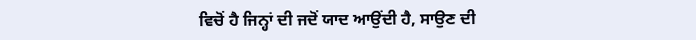ਵਿਚੋਂ ਹੈ ਜਿਨ੍ਹਾਂ ਦੀ ਜਦੋਂ ਯਾਦ ਆਉਂਦੀ ਹੈ, ਸਾਉਣ ਦੀ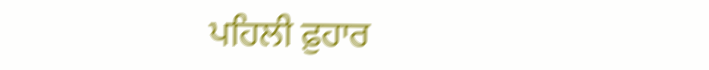ਪਹਿਲੀ ਫ਼ੁਹਾਰ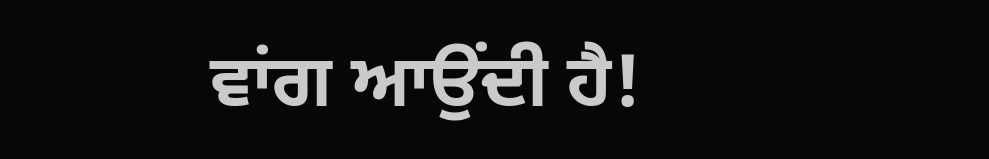ਵਾਂਗ ਆਉਂਦੀ ਹੈ!